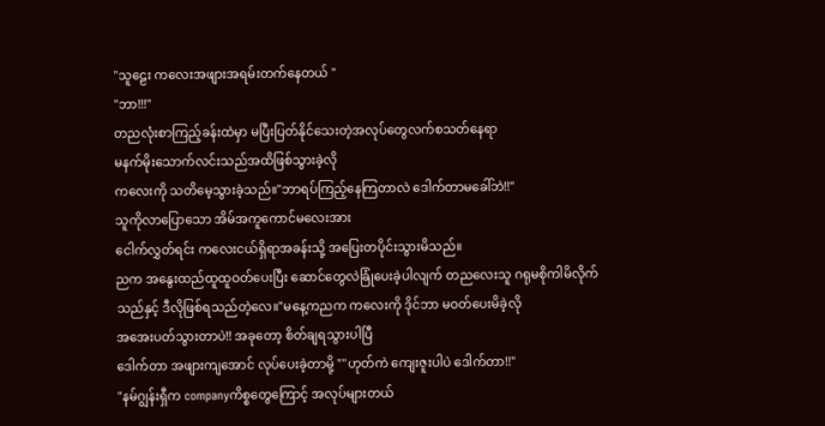"သူဠေး ကလေးအဖျားအရမ်းတက်နေတယ် "
"ဘာ!!!"
တညလုံးစာကြည့်ခန်းထဲမှာ မပြီးပြတ်နိုင်သေးတဲ့အလုပ်တွေလက်စသတ်နေရာ
မနက်မိုးသောက်လင်းသည်အထိဖြစ်သွားခဲ့လို
ကလေးကို သတိမေ့သွားခဲ့သည်။"ဘာရပ်ကြည့်နေကြတာလဲ ဒေါက်တာမခေါ်ဘဲ!!"
သူကိုလာပြောသော အိမ်အကူကောင်မလေးအား
ငေါက်လွှတ်ရင်း ကလေးငယ်ရှိရာအခန်းသို့ အပြေးတပိုင်းသွားမိသည်။
ညက အနွေးထည်ထူထူဝတ်ပေးပြီး ဆောင်တွေလဲခြုံပေးခဲ့ပါလျက် တညလေးသူ ဂရုမစိုကါမိလိုက်သည်နှင့် ဒီလိုဖြစ်ရသည်တဲ့လေ။"မနေ့ကညက ကလေးကို ဒိုင်ဘာ မဝတ်ပေးမိခဲ့လို
အအေးပတ်သွားတာပဲ!! အခုတော့ စိတ်ချရသွားပါပြီ
ဒေါက်တာ အဖျားကျအောင် လုပ်ပေးခဲ့တာမို့ ""ဟုတ်ကဲ ကျေးဇူးပါပဲ ဒေါက်တာ!!"
"နမ်ဂျွန်းရှီက companyကိစ္စတွေကြောင့် အလုပ်များတယ်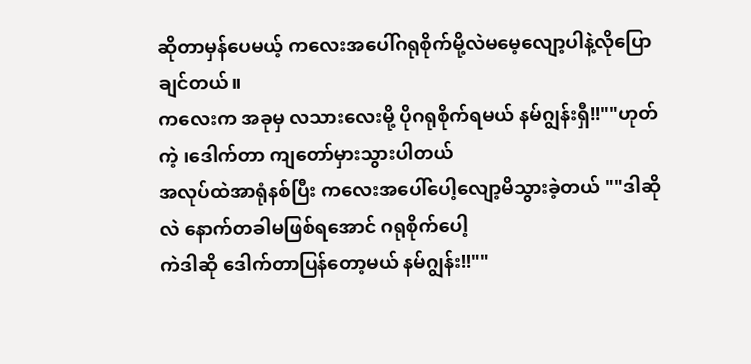ဆိုတာမှန်ပေမယ့် ကလေးအပေါ်ဂရုစိုက်မို့လဲမမေ့လျော့ပါနဲ့လိုပြောချင်တယ်။
ကလေးက အခုမှ လသားလေးမို့ ပိုဂရုစိုက်ရမယ် နမ်ဂျွန်းရှီ!!""ဟုတ်ကဲ့ ၊ဒေါက်တာ ကျတော်မှားသွားပါတယ်
အလုပ်ထဲအာရုံနစ်ပြီး ကလေးအပေါ်ပေါ့လျော့မိသွားခဲ့တယ် ""ဒါဆိုလဲ နောက်တခါမဖြစ်ရအောင် ဂရုစိုက်ပေါ့
ကဲဒါဆို ဒေါက်တာပြန်တော့မယ် နမ်ဂျွန်း!!""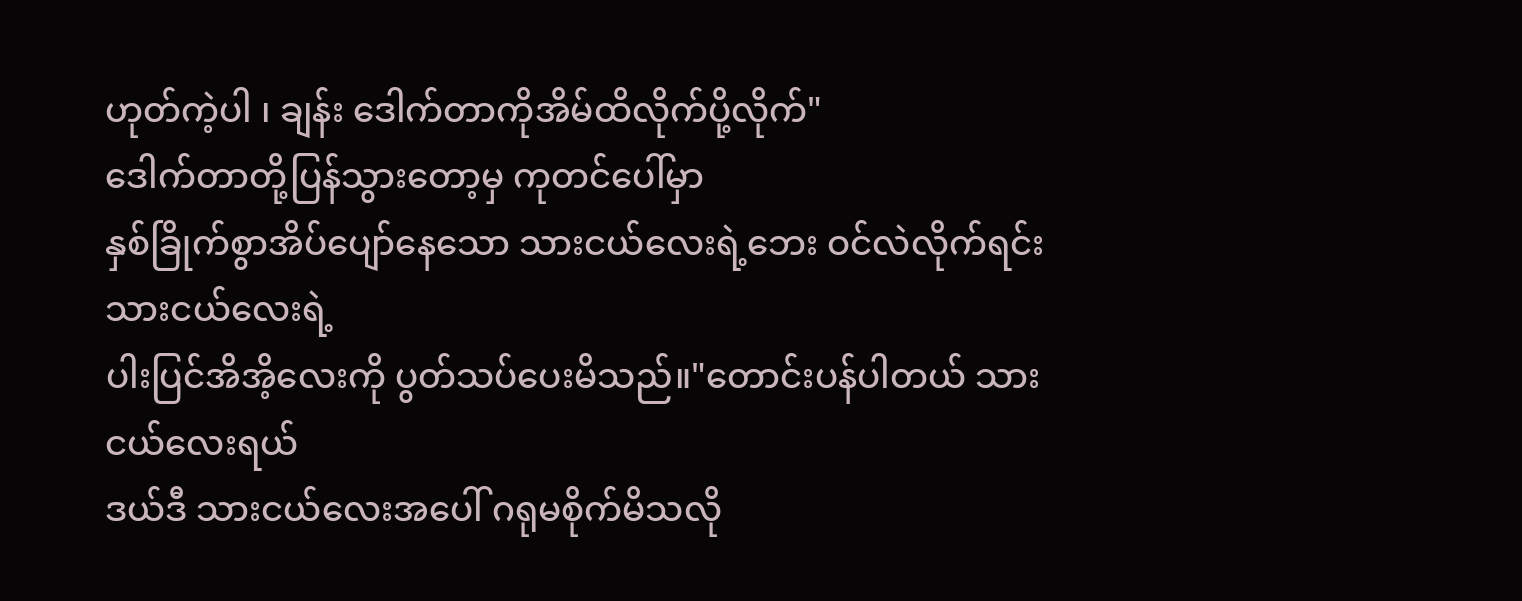ဟုတ်ကဲ့ပါ ၊ ချန်း ဒေါက်တာကိုအိမ်ထိလိုက်ပို့လိုက်"
ဒေါက်တာတို့ပြန်သွားတော့မှ ကုတင်ပေါ်မှာ
နှစ်ခြိုက်စွာအိပ်ပျော်နေသော သားငယ်လေးရဲ့ဘေး ဝင်လဲလိုက်ရင်း သားငယ်လေးရဲ့
ပါးပြင်အိအိ့လေးကို ပွတ်သပ်ပေးမိသည်။"တောင်းပန်ပါတယ် သားငယ်လေးရယ်
ဒယ်ဒီ သားငယ်လေးအပေါ် ဂရုမစိုက်မိသလို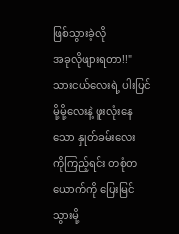ဖြစ်သွားခဲ့လို
အခုလိုဖျားရတာ!!"သားငယ်လေးရဲ့ ပါးပြင်မို့မို့လေးနဲ့ ဖူးလုံးနေသော နှုတ်ခမ်းလေး
ကိုကြည့်ရင်း တစုံတယောက်ကို ပြေးမြင်သွားမို့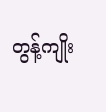တွန့်ကျိုး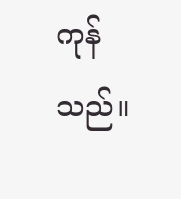ကုန်သည်။